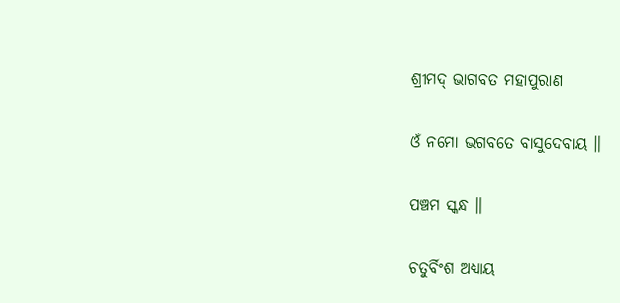ଶ୍ରୀମଦ୍ ଭାଗବତ ମହାପୁରାଣ

ଓଁ ନମୋ ଭଗବତେ ବାସୁଦେବାୟ ॥

ପଞ୍ଚମ ସ୍କନ୍ଧ ॥

ଚତୁର୍ବିଂଶ ଅଧ୍ୟାୟ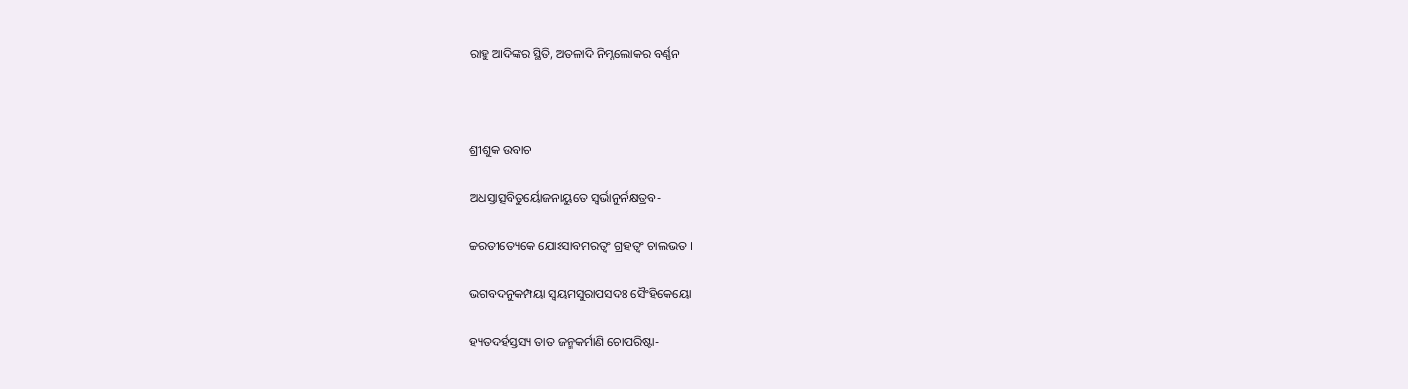ରାହୁ ଆଦିଙ୍କର ସ୍ଥିତି, ଅତଳାଦି ନିମ୍ନଲୋକର ବର୍ଣ୍ଣନ



ଶ୍ରୀଶୁକ ଉବାଚ

ଅଧସ୍ତାତ୍ସବିତୁର୍ୟୋଜନାୟୁତେ ସ୍ୱର୍ଭାନୁର୍ନକ୍ଷତ୍ରବ-

ଚ୍ଚରତୀତ୍ୟେକେ ଯୋଽସାବମରତ୍ୱଂ ଗ୍ରହତ୍ୱଂ ଚାଲଭତ ।

ଭଗବଦନୁକମ୍ପୟା ସ୍ୱୟମସୁରାପସଦଃ ସୈଂହିକେୟୋ

ହ୍ୟତଦର୍ହସ୍ତସ୍ୟ ତାତ ଜନ୍ମକର୍ମାଣି ଚୋପରିଷ୍ଟା-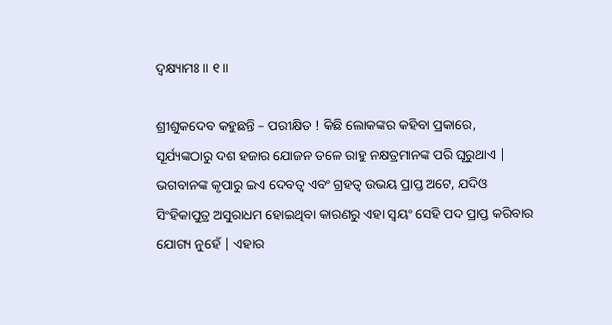ଦ୍ୱକ୍ଷ୍ୟାମଃ ॥ ୧॥

ଶ୍ରୀଶୁକଦେବ କହୁଛନ୍ତି – ପରୀକ୍ଷିତ ! କିଛି ଲୋକଙ୍କର କହିବା ପ୍ରକାରେ, ସୂର୍ଯ୍ୟଙ୍କଠାରୁ ଦଶ ହଜାର ଯୋଜନ ତଳେ ରାହୁ ନକ୍ଷତ୍ରମାନଙ୍କ ପରି ଘୂରୁଥାଏ | ଭଗବାନଙ୍କ କୃପାରୁ ଇଏ ଦେବତ୍ବ ଏବଂ ଗ୍ରହତ୍ବ ଉଭୟ ପ୍ରାପ୍ତ ଅଟେ, ଯଦିଓ ସିଂହିକାପୁତ୍ର ଅସୁରାଧମ ହୋଇଥିବା କାରଣରୁ ଏହା ସ୍ବୟଂ ସେହି ପଦ ପ୍ରାପ୍ତ କରିବାର ଯୋଗ୍ୟ ନୁହେଁ | ଏହାର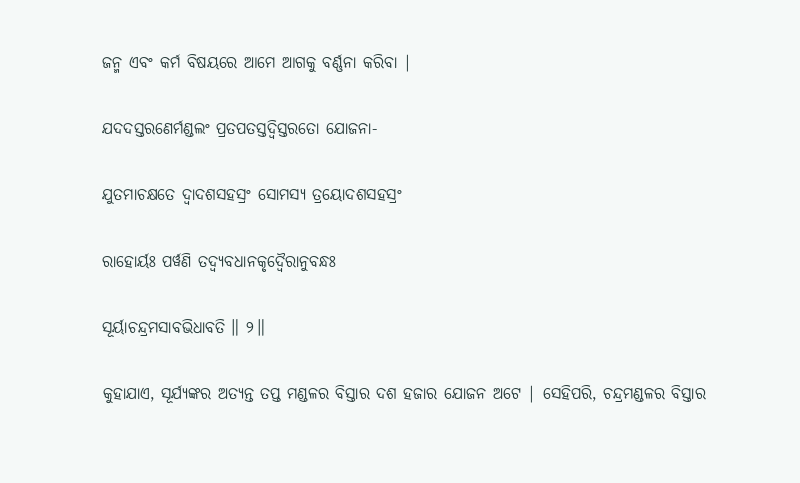ଜନ୍ମ ଏବଂ କର୍ମ ବିଷୟରେ ଆମେ ଆଗକୁ ବର୍ଣ୍ଣନା କରିବା |

ଯଦଦସ୍ତରଣେର୍ମଣ୍ଡଲଂ ପ୍ରତପତସ୍ତଦ୍ୱିସ୍ତରତୋ ଯୋଜନା-

ଯୁତମାଚକ୍ଷତେ ଦ୍ୱାଦଶସହସ୍ରଂ ସୋମସ୍ୟ ତ୍ରୟୋଦଶସହସ୍ରଂ

ରାହୋର୍ୟଃ ପର୍ୱଣି ତଦ୍ୱ୍ୟବଧାନକୃଦ୍ୱୈରାନୁବନ୍ଧଃ

ସୂର୍ୟାଚନ୍ଦ୍ରମସାବଭିଧାବତି ॥ ୨॥

କୁହାଯାଏ, ସୂର୍ଯ୍ୟଙ୍କର ଅତ୍ୟନ୍ତ ତପ୍ତ ମଣ୍ଡଳର ବିସ୍ତାର ଦଶ ହଜାର ଯୋଜନ ଅଟେ | ସେହିପରି, ଚନ୍ଦ୍ରମଣ୍ଡଳର ବିସ୍ତାର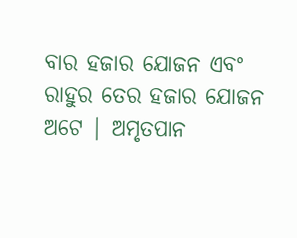ବାର ହଜାର ଯୋଜନ ଏବଂ ରାହୁର ତେର ହଜାର ଯୋଜନ ଅଟେ | ଅମୃତପାନ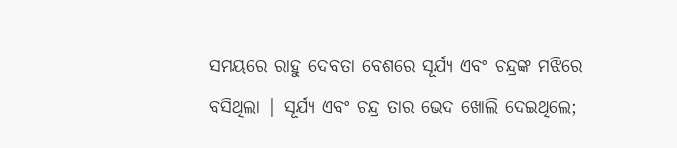ସମୟରେ ରାହୁ ଦେବତା ବେଶରେ ସୂର୍ଯ୍ୟ ଏବଂ ଚନ୍ଦ୍ରଙ୍କ ମଝିରେ ବସିଥିଲା | ସୂର୍ଯ୍ୟ ଏବଂ ଚନ୍ଦ୍ର ତାର ଭେଦ ଖୋଲି ଦେଇଥିଲେ;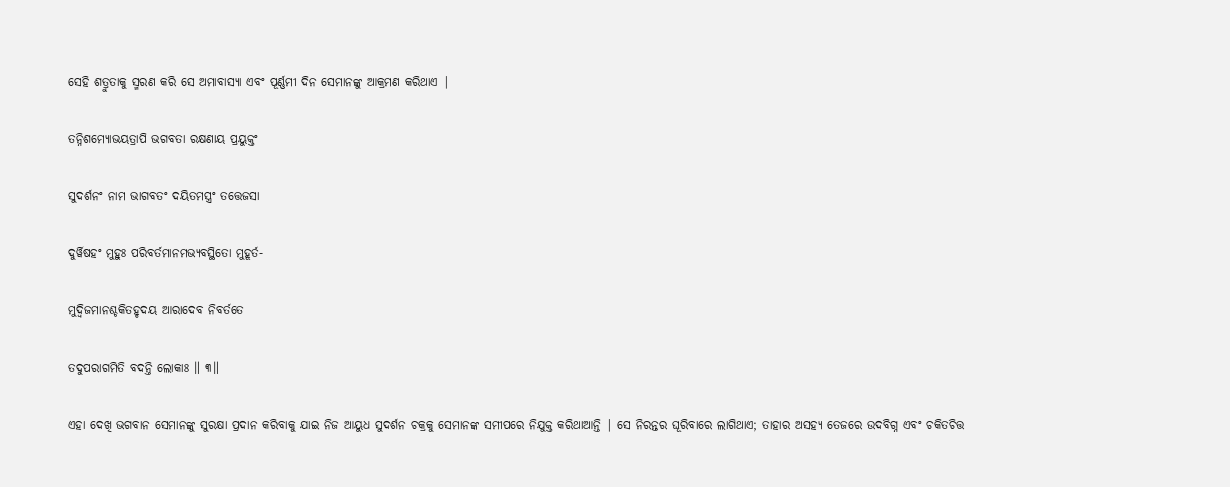ସେହି ଶତ୍ରୁତାକୁ ସ୍ମରଣ କରି ସେ ଅମାବାସ୍ୟା ଏବଂ ପୂର୍ଣ୍ଣମୀ ଦିନ ସେମାନଙ୍କୁ ଆକ୍ରମଣ କରିଥାଏ |

ତନ୍ନିଶମ୍ୟୋଭୟତ୍ରାପି ଭଗବତା ରକ୍ଷଣାୟ ପ୍ରୟୁକ୍ତଂ

ସୁଦର୍ଶନଂ ନାମ ଭାଗବତଂ ଦୟିତମସ୍ତ୍ରଂ ତତ୍ତେଜସା

ଦୁର୍ୱିଷହଂ ମୁହୁଃ ପରିବର୍ତମାନମଭ୍ୟବସ୍ଥିତୋ ମୁହୂର୍ତ-

ମୁଦ୍ୱିଜମାନଶ୍ଚକିତହୃଦୟ ଆରାଦେବ ନିବର୍ତତେ

ତଦୁପରାଗମିତି ବଦନ୍ତି ଲୋକାଃ ॥ ୩॥

ଏହା ଦେଖି ଭଗବାନ ସେମାନଙ୍କୁ ସୁରକ୍ଷା ପ୍ରଦାନ କରିବାକୁ ଯାଇ ନିଜ ଆୟୁଧ ସୁଦର୍ଶନ ଚକ୍ରକୁ ସେମାନଙ୍କ ସମୀପରେ ନିଯୁକ୍ତ କରିଥାଆନ୍ତି | ସେ ନିରନ୍ତର ଘୂରିବାରେ ଲାଗିଥାଏ; ତାହାର ଅସହ୍ୟ ତେଜରେ ଉଦବିଗ୍ନ ଏବଂ ଚକିତଚିତ୍ତ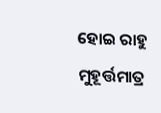ହୋଇ ରାହୁ ମୁହୂର୍ତ୍ତମାତ୍ର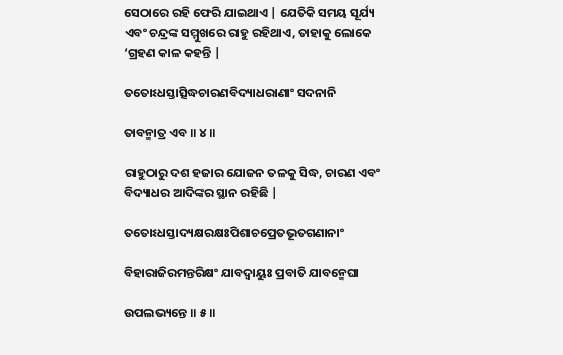ସେଠାରେ ରହି ଫେରି ଯାଇଥାଏ | ଯେତିକି ସମୟ ସୂର୍ଯ୍ୟ ଏବଂ ଚନ୍ଦ୍ରଙ୍କ ସମ୍ମୁଖରେ ରାହୁ ରହିଥାଏ, ତାହାକୁ ଲୋକେ ‘ଗ୍ରହଣ କାଳ କହନ୍ତି |

ତତୋଽଧସ୍ତାତ୍ସିଦ୍ଧଚାରଣବିଦ୍ୟାଧରାଣାଂ ସଦନାନି

ତାବନ୍ମାତ୍ର ଏବ ॥ ୪॥

ରାହୁଠାରୁ ଦଶ ହଜାର ଯୋଜନ ତଳକୁ ସିଦ୍ଧ, ଚାରଣ ଏବଂ ବିଦ୍ୟାଧର ଆଦିଙ୍କର ସ୍ଥାନ ରହିଛି |

ତତୋଽଧସ୍ତାଦ୍ୟକ୍ଷରକ୍ଷଃପିଶାଚପ୍ରେତଭୂତଗଣାନାଂ

ବିହାରାଜିରମନ୍ତରିକ୍ଷଂ ଯାବଦ୍ୱାୟୁଃ ପ୍ରବାତି ଯାବନ୍ମେଘା

ଉପଲଭ୍ୟନ୍ତେ ॥ ୫॥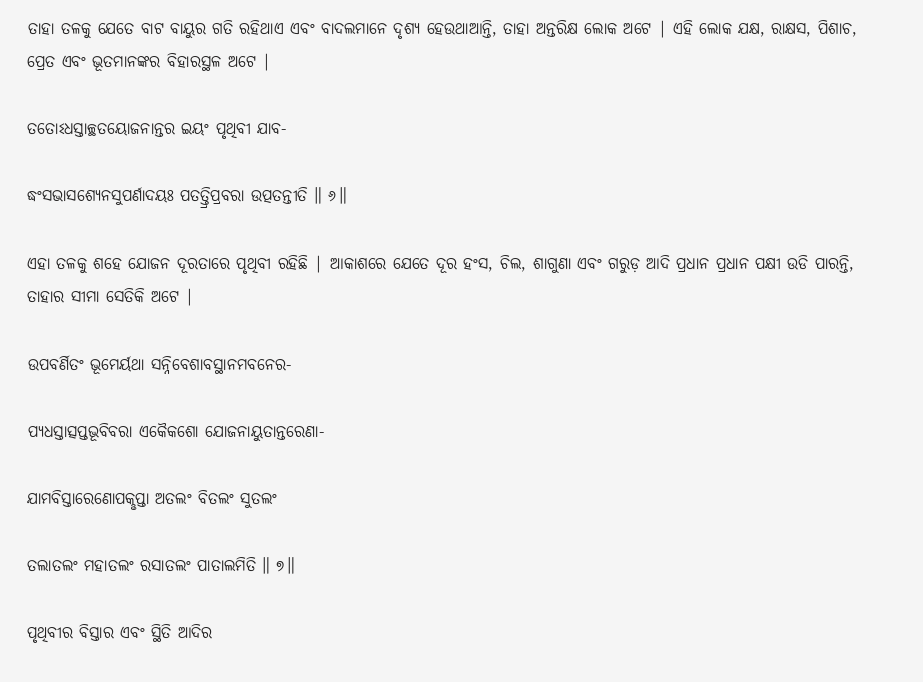ତାହା ତଳକୁ ଯେତେ ବାଟ ବାୟୁର ଗତି ରହିଥାଏ ଏବଂ ବାଦଲମାନେ ଦୃଶ୍ୟ ହେଉଥାଆନ୍ତି, ତାହା ଅନ୍ତରିକ୍ଷ ଲୋକ ଅଟେ | ଏହି ଲୋକ ଯକ୍ଷ, ରାକ୍ଷସ, ପିଶାଚ, ପ୍ରେତ ଏବଂ ଭୂତମାନଙ୍କର ବିହାରସ୍ଥଳ ଅଟେ |

ତତୋଽଧସ୍ତାଚ୍ଛତୟୋଜନାନ୍ତର ଇୟଂ ପୃଥିବୀ ଯାବ-

ଦ୍ଧଂସଭାସଶ୍ୟେନସୁପର୍ଣାଦୟଃ ପତତ୍ତ୍ରିପ୍ରବରା ଉତ୍ପତନ୍ତୀତି ॥ ୬॥

ଏହା ତଳକୁ ଶହେ ଯୋଜନ ଦୂରତାରେ ପୃଥିବୀ ରହିଛି | ଆକାଶରେ ଯେତେ ଦୂର ହଂସ, ଚିଲ, ଶାଗୁଣା ଏବଂ ଗରୁଡ଼ ଆଦି ପ୍ରଧାନ ପ୍ରଧାନ ପକ୍ଷୀ ଉଡି ପାରନ୍ତି, ତାହାର ସୀମା ସେତିକି ଅଟେ |

ଉପବର୍ଣିତଂ ଭୂମେର୍ୟଥା ସନ୍ନିବେଶାବସ୍ଥାନମବନେର-

ପ୍ୟଧସ୍ତାତ୍ସପ୍ତଭୂବିବରା ଏକୈକଶୋ ଯୋଜନାୟୁତାନ୍ତରେଣା-

ଯାମବିସ୍ତାରେଣୋପକୢପ୍ତା ଅତଲଂ ବିତଲଂ ସୁତଲଂ

ତଲାତଲଂ ମହାତଲଂ ରସାତଲଂ ପାତାଲମିତି ॥ ୭॥

ପୃଥିବୀର ବିସ୍ତାର ଏବଂ ସ୍ଥିତି ଆଦିର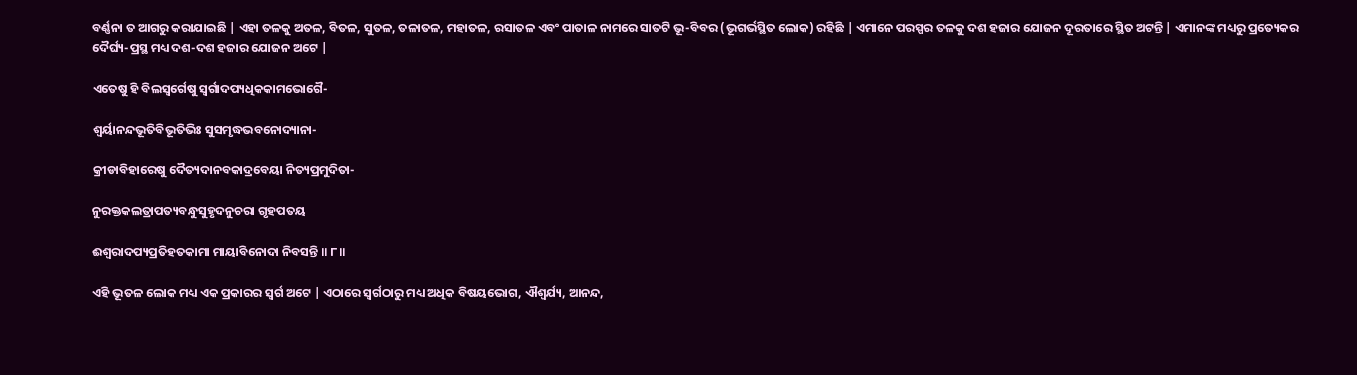ବର୍ଣ୍ଣନା ତ ଆଗରୁ କରାଯାଇଛି | ଏହା ତଳକୁ ଅତଳ, ବିତଳ, ସୁତଳ, ତଳାତଳ, ମହାତଳ, ରସାତଳ ଏବଂ ପାତାଳ ନାମରେ ସାତଟି ଭୂ-ବିବର (ଭୂଗର୍ଭସ୍ଥିତ ଲୋକ) ରହିଛି | ଏମାନେ ପରସ୍ପର ତଳକୁ ଦଶ ହଜାର ଯୋଜନ ଦୂରତାରେ ସ୍ଥିତ ଅଟନ୍ତି | ଏମାନଙ୍କ ମଧ୍ୟରୁ ପ୍ରତ୍ୟେକର ଦୈର୍ଘ୍ୟ-ପ୍ରସ୍ଥ ମଧ୍ୟ ଦଶ-ଦଶ ହଜାର ଯୋଜନ ଅଟେ |

ଏତେଷୁ ହି ବିଲସ୍ୱର୍ଗେଷୁ ସ୍ୱର୍ଗାଦପ୍ୟଧିକକାମଭୋଗୈ-

ଶ୍ୱର୍ୟାନନ୍ଦଭୂତିବିଭୂତିଭିଃ ସୁସମୃଦ୍ଧଭବନୋଦ୍ୟାନା-

କ୍ରୀଡାବିହାରେଷୁ ଦୈତ୍ୟଦାନବକାଦ୍ରବେୟା ନିତ୍ୟପ୍ରମୁଦିତା-

ନୁରକ୍ତକଲତ୍ରାପତ୍ୟବନ୍ଧୁସୁହୃଦନୁଚରା ଗୃହପତୟ

ଈଶ୍ୱରାଦପ୍ୟପ୍ରତିହତକାମା ମାୟାବିନୋଦା ନିବସନ୍ତି ॥ ୮॥

ଏହି ଭୂତଳ ଲୋକ ମଧ୍ୟ ଏକ ପ୍ରକାରର ସ୍ବର୍ଗ ଅଟେ | ଏଠାରେ ସ୍ବର୍ଗଠାରୁ ମଧ୍ୟ ଅଧିକ ବିଷୟଭୋଗ, ଐଶ୍ବର୍ଯ୍ୟ, ଆନନ୍ଦ,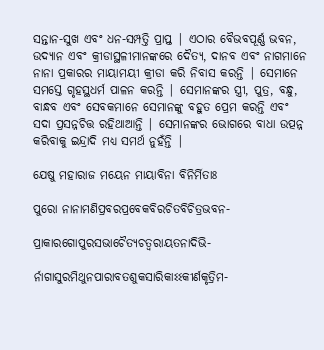ସନ୍ତାନ-ସୁଖ ଏବଂ ଧନ-ସମ୍ପତ୍ତି ପ୍ରାପ୍ତ | ଏଠାର ବୈଭବପୂର୍ଣ୍ଣ ଭବନ, ଉଦ୍ୟାନ ଏବଂ କ୍ରୀଡାସ୍ଥଳୀମାନଙ୍କରେ ଦୈତ୍ୟ, ଦାନବ ଏବଂ ନାଗମାନେ ନାନା ପ୍ରକାରର ମାୟାମୟୀ କ୍ରୀଡା କରି ନିବାସ କରନ୍ତି | ସେମାନେ ସମସ୍ତେ ଗୃହସ୍ଥଧର୍ମ ପାଳନ କରନ୍ତି | ସେମାନଙ୍କର ସ୍ତ୍ରୀ, ପୁତ୍ର, ବନ୍ଧୁ, ବାନ୍ଧବ ଏବଂ ସେବକମାନେ ସେମାନଙ୍କୁ ବହୁତ ପ୍ରେମ କରନ୍ତି ଏବଂ ସଦା ପ୍ରସନ୍ନଚିତ୍ତ ରହିଥାଆନ୍ତି | ସେମାନଙ୍କର ଭୋଗରେ ବାଧା ଉତ୍ପନ୍ନ କରିବାକୁ ଇନ୍ଦ୍ରାଦି ମଧ୍ୟ ସମର୍ଥ ନୁହଁନ୍ତି |

ଯେଷୁ ମହାରାଜ ମୟେନ ମାୟାବିନା ବିନିର୍ମିତାଃ

ପୁରୋ ନାନାମଣିପ୍ରବରପ୍ରବେକବିରଚିତବିଚିତ୍ରଭବନ-

ପ୍ରାକାରଗୋପୁରସଭାଚୈତ୍ୟଚତ୍ୱରାୟତନାଦିଭି-

ର୍ନାଗାସୁରମିଥୁନପାରାବତଶୁକସାରିକାଽଽକୀର୍ଣକୃତ୍ରିମ-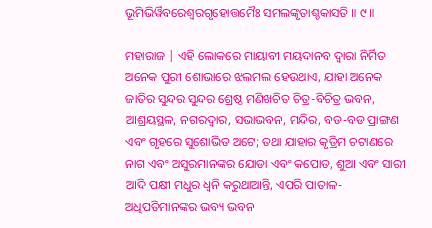ଭୂମିଭିର୍ୱିବରେଶ୍ୱରଗୃହୋତ୍ତମୈଃ ସମଲଙ୍କୃତାଶ୍ଚକାସତି ॥ ୯॥

ମହାରାଜ | ଏହି ଲୋକରେ ମାୟାବୀ ମୟଦାନବ ଦ୍ବାରା ନିର୍ମିତ ଅନେକ ପୁରୀ ଶୋଭାରେ ଝଲମଲ ହେଉଥାଏ, ଯାହା ଅନେକ ଜାତିର ସୁନ୍ଦର ସୁନ୍ଦର ଶ୍ରେଷ୍ଠ ମଣିଖଚିତ ଚିତ୍ର-ବିଚିତ୍ର ଭବନ, ଆଶ୍ରୟସ୍ଥଳ, ନଗରଦ୍ବାର, ସଭାଭବନ, ମନ୍ଦିର, ବଡ-ବଡ ପ୍ରାଙ୍ଗଣ ଏବଂ ଗୃହରେ ସୁଶୋଭିତ ଅଟେ; ତଥା ଯାହାର କୃତ୍ରିମ ଚଟାଣରେ ନାଗ ଏବଂ ଅସୁରମାନଙ୍କର ଯୋଡା ଏବଂ କପୋତ, ଶୁଆ ଏବଂ ସାରୀ ଆଦି ପକ୍ଷୀ ମଧୁର ଧ୍ବନି କରୁଥାଆନ୍ତି, ଏପରି ପାତାଳ-ଅଧିପତିମାନଙ୍କର ଭବ୍ୟ ଭବନ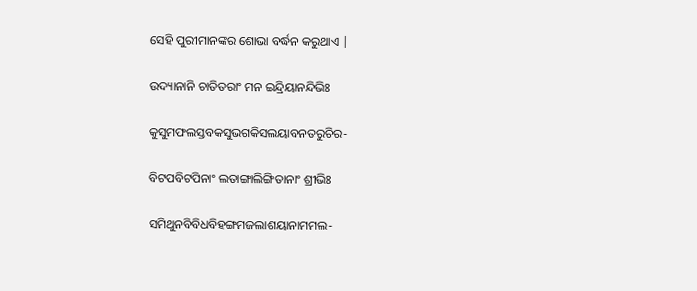ସେହି ପୁରୀମାନଙ୍କର ଶୋଭା ବର୍ଦ୍ଧନ କରୁଥାଏ |

ଉଦ୍ୟାନାନି ଚାତିତରାଂ ମନ ଇନ୍ଦ୍ରିୟାନନ୍ଦିଭିଃ

କୁସୁମଫଲସ୍ତବକସୁଭଗକିସଲୟାବନତରୁଚିର-

ବିଟପବିଟପିନାଂ ଲତାଙ୍ଗାଲିଙ୍ଗିତାନାଂ ଶ୍ରୀଭିଃ

ସମିଥୁନବିବିଧବିହଙ୍ଗମଜଲାଶୟାନାମମଲ-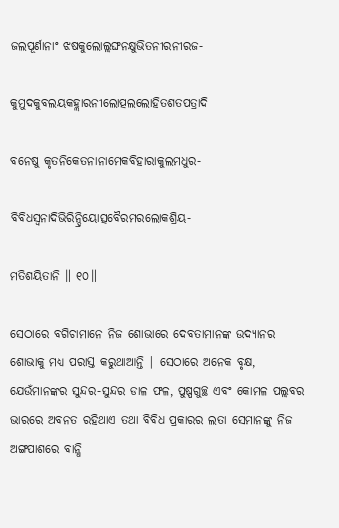ଜଲପୂର୍ଣାନାଂ ଝଷକୁଲୋଲ୍ଲଙ୍ଘନକ୍ଷୁଭିତନୀରନୀରଜ-

କୁମୁଦକୁବଲୟକହ୍ଲାରନୀଲୋତ୍ପଲଲୋହିତଶତପତ୍ରାଦି

ବନେଷୁ କୃତନିକେତନାନାମେକବିହାରାକୁଲମଧୁର-

ବିବିଧସ୍ୱନାଦିଭିରିନ୍ଦ୍ରିୟୋତ୍ସବୈରମରଲୋକଶ୍ରିୟ-

ମତିଶୟିତାନି ॥ ୧୦॥

ସେଠାରେ ବଗିଚାମାନେ ନିଜ ଶୋଭାରେ ଦେବତାମାନଙ୍କ ଉଦ୍ୟାନର ଶୋଭାକୁ ମଧ୍ୟ ପରାସ୍ତ କରୁଥାଆନ୍ତି | ସେଠାରେ ଅନେକ ବୃକ୍ଷ, ଯେଉଁମାନଙ୍କର ସୁନ୍ଦର-ସୁନ୍ଦର ଡାଳ ଫଳ, ପୁଷ୍ପଗୁଚ୍ଛ ଏବଂ କୋମଳ ପଲ୍ଲବର ଭାରରେ ଅବନତ ରହିଥାଏ ତଥା ବିବିଧ ପ୍ରକାରର ଲତା ସେମାନଙ୍କୁ ନିଜ ଅଙ୍ଗପାଶରେ ବାନ୍ଧି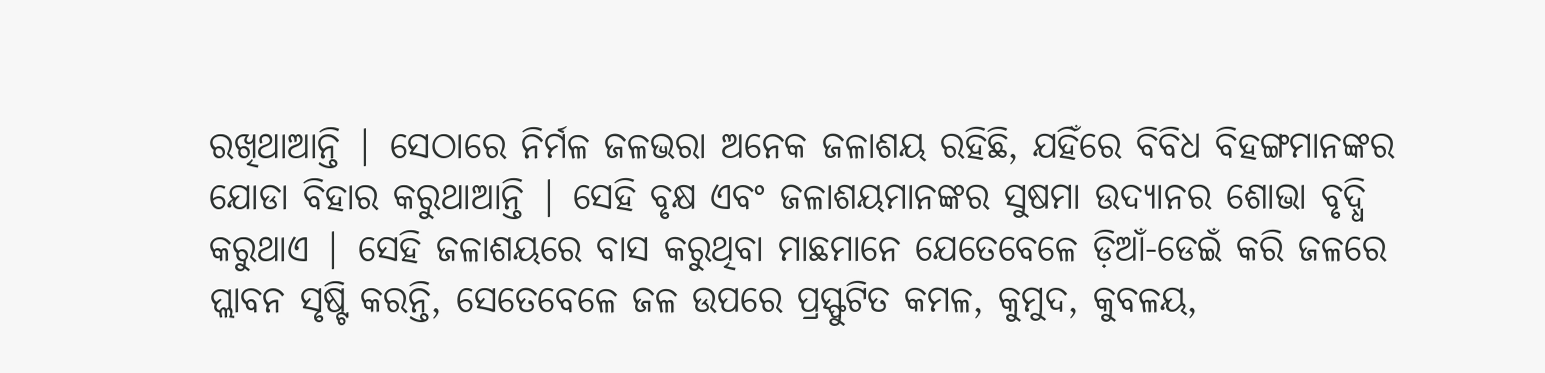ରଖିଥାଆନ୍ତି | ସେଠାରେ ନିର୍ମଳ ଜଳଭରା ଅନେକ ଜଳାଶୟ ରହିଛି, ଯହିଁରେ ବିବିଧ ବିହଙ୍ଗମାନଙ୍କର ଯୋଡା ବିହାର କରୁଥାଆନ୍ତି | ସେହି ବୃକ୍ଷ ଏବଂ ଜଳାଶୟମାନଙ୍କର ସୁଷମା ଉଦ୍ୟାନର ଶୋଭା ବୃଦ୍ଧି କରୁଥାଏ | ସେହି ଜଳାଶୟରେ ବାସ କରୁଥିବା ମାଛମାନେ ଯେତେବେଳେ ଡ଼ିଆଁ-ଡେଇଁ କରି ଜଳରେ ପ୍ଲାବନ ସୃଷ୍ଟି କରନ୍ତି, ସେତେବେଳେ ଜଳ ଉପରେ ପ୍ରସ୍ଫୁଟିତ କମଳ, କୁମୁଦ, କୁବଳୟ,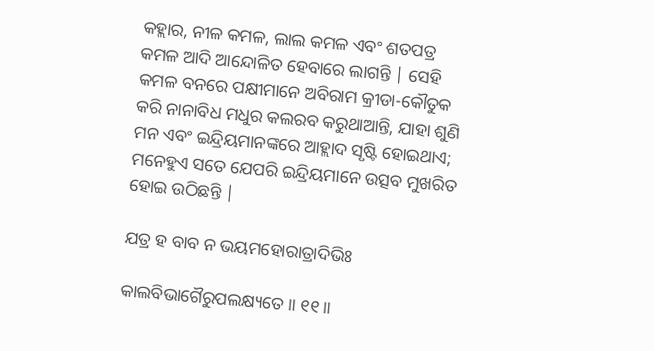କହ୍ଲାର, ନୀଳ କମଳ, ଲାଲ କମଳ ଏବଂ ଶତପତ୍ର କମଳ ଆଦି ଆନ୍ଦୋଳିତ ହେବାରେ ଲାଗନ୍ତି | ସେହି କମଳ ବନରେ ପକ୍ଷୀମାନେ ଅବିରାମ କ୍ରୀଡା-କୌତୁକ କରି ନାନାବିଧ ମଧୁର କଲରବ କରୁଥାଆନ୍ତି, ଯାହା ଶୁଣି ମନ ଏବଂ ଇନ୍ଦ୍ରିୟମାନଙ୍କରେ ଆହ୍ଲାଦ ସୃଷ୍ଟି ହୋଇଥାଏ; ମନେହୁଏ ସତେ ଯେପରି ଇନ୍ଦ୍ରିୟମାନେ ଉତ୍ସବ ମୁଖରିତ ହୋଇ ଉଠିଛନ୍ତି |

ଯତ୍ର ହ ବାବ ନ ଭୟମହୋରାତ୍ରାଦିଭିଃ

କାଲବିଭାଗୈରୁପଲକ୍ଷ୍ୟତେ ॥ ୧୧॥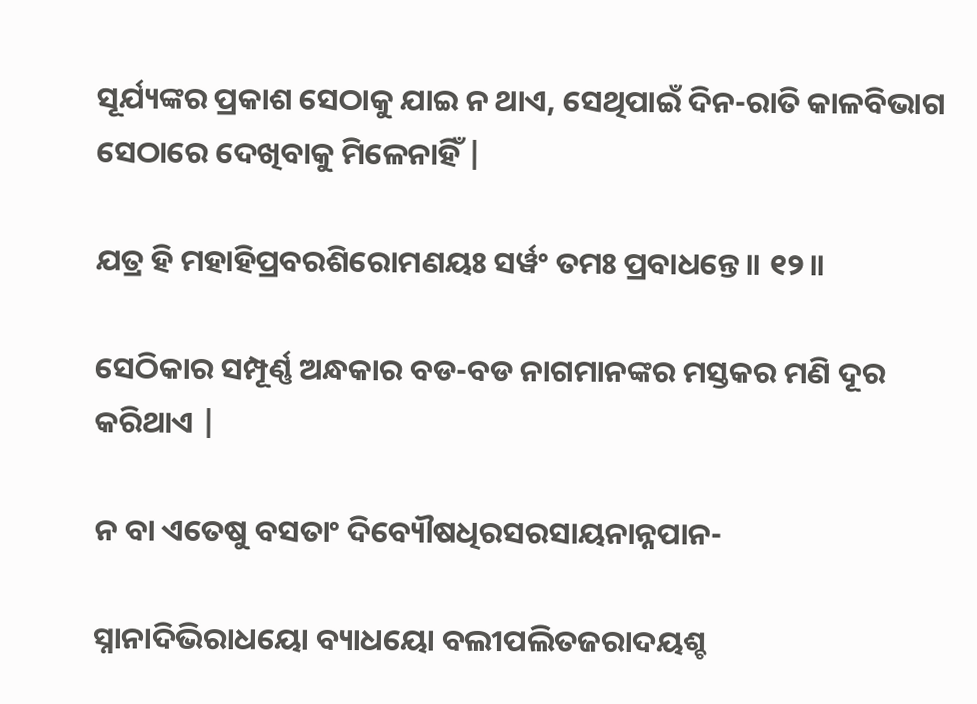ସୂର୍ଯ୍ୟଙ୍କର ପ୍ରକାଶ ସେଠାକୁ ଯାଇ ନ ଥାଏ, ସେଥିପାଇଁ ଦିନ-ରାତି କାଳବିଭାଗ ସେଠାରେ ଦେଖିବାକୁ ମିଳେନାହିଁ |

ଯତ୍ର ହି ମହାହିପ୍ରବରଶିରୋମଣୟଃ ସର୍ୱଂ ତମଃ ପ୍ରବାଧନ୍ତେ ॥ ୧୨॥

ସେଠିକାର ସମ୍ପୂର୍ଣ୍ଣ ଅନ୍ଧକାର ବଡ-ବଡ ନାଗମାନଙ୍କର ମସ୍ତକର ମଣି ଦୂର କରିଥାଏ |

ନ ବା ଏତେଷୁ ବସତାଂ ଦିବ୍ୟୌଷଧିରସରସାୟନାନ୍ନପାନ-

ସ୍ନାନାଦିଭିରାଧୟୋ ବ୍ୟାଧୟୋ ବଲୀପଲିତଜରାଦୟଶ୍ଚ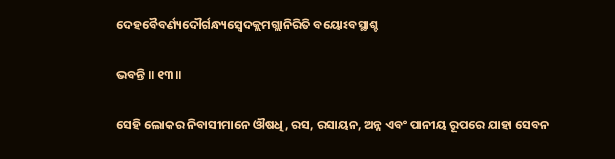ଦେହବୈବର୍ଣ୍ୟଦୌର୍ଗନ୍ଧ୍ୟସ୍ୱେଦକ୍ଲମଗ୍ଲାନିରିତି ବୟୋଽବସ୍ଥାଶ୍ଚ

ଭବନ୍ତି ॥ ୧୩॥

ସେହି ଲୋକର ନିବାସୀମାନେ ଔଷଧି, ରସ, ରସାୟନ, ଅନ୍ନ ଏବଂ ପାନୀୟ ରୂପରେ ଯାହା ସେବନ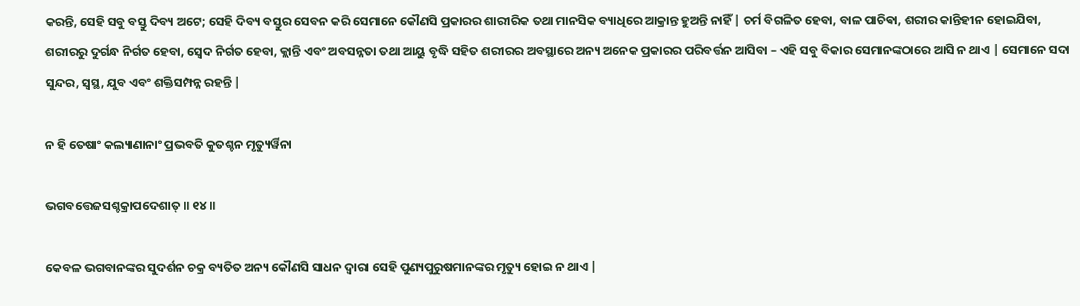କରନ୍ତି, ସେହି ସବୁ ବସ୍ତୁ ଦିବ୍ୟ ଅଟେ; ସେହି ଦିବ୍ୟ ବସ୍ତୁର ସେବନ କରି ସେମାନେ କୌଣସି ପ୍ରକାରର ଶାରୀରିକ ତଥା ମାନସିକ ବ୍ୟାଧିରେ ଆକ୍ରାନ୍ତ ହୁଅନ୍ତି ନାହିଁ | ଚର୍ମ ବିଗଳିତ ହେବା, ବାଳ ପାଚିଵା, ଶରୀର କାନ୍ତିହୀନ ହୋଇଯିବା, ଶରୀରରୁ ଦୁର୍ଗନ୍ଧ ନିର୍ଗତ ହେବା, ସ୍ବେଦ ନିର୍ଗତ ହେବା, କ୍ଲାନ୍ତି ଏବଂ ଅବସନ୍ନତା ତଥା ଆୟୁ ବୃଦ୍ଧି ସହିତ ଶରୀରର ଅବସ୍ଥାରେ ଅନ୍ୟ ଅନେକ ପ୍ରକାରର ପରିବର୍ତ୍ତନ ଆସିବା – ଏହି ସବୁ ବିକାର ସେମାନଙ୍କଠାରେ ଆସି ନ ଥାଏ | ସେମାନେ ସଦା ସୁନ୍ଦର, ସ୍ବସ୍ଥ, ଯୁବ ଏବଂ ଶକ୍ତିସମ୍ପନ୍ନ ରହନ୍ତି |

ନ ହି ତେଷାଂ କଲ୍ୟାଣାନାଂ ପ୍ରଭବତି କୁତଶ୍ଚନ ମୃତ୍ୟୁର୍ୱିନା

ଭଗବତ୍ତେଜସଶ୍ଚକ୍ରାପଦେଶାତ୍ ॥ ୧୪॥

କେବଳ ଭଗବାନଙ୍କର ସୁଦର୍ଶନ ଚକ୍ର ବ୍ୟତିତ ଅନ୍ୟ କୌଣସି ସାଧନ ଦ୍ବାରା ସେହି ପୁଣ୍ୟପୁରୁଷମାନଙ୍କର ମୃତ୍ୟୁ ହୋଇ ନ ଥାଏ |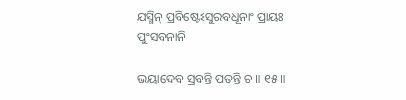ଯସ୍ମିନ୍ ପ୍ରବିଷ୍ଟେଽସୁରବଧୂନାଂ ପ୍ରାୟଃ ପୁଂସବନାନି

ଭୟାଦେବ ସ୍ରବନ୍ତି ପତନ୍ତି ଚ ॥ ୧୫॥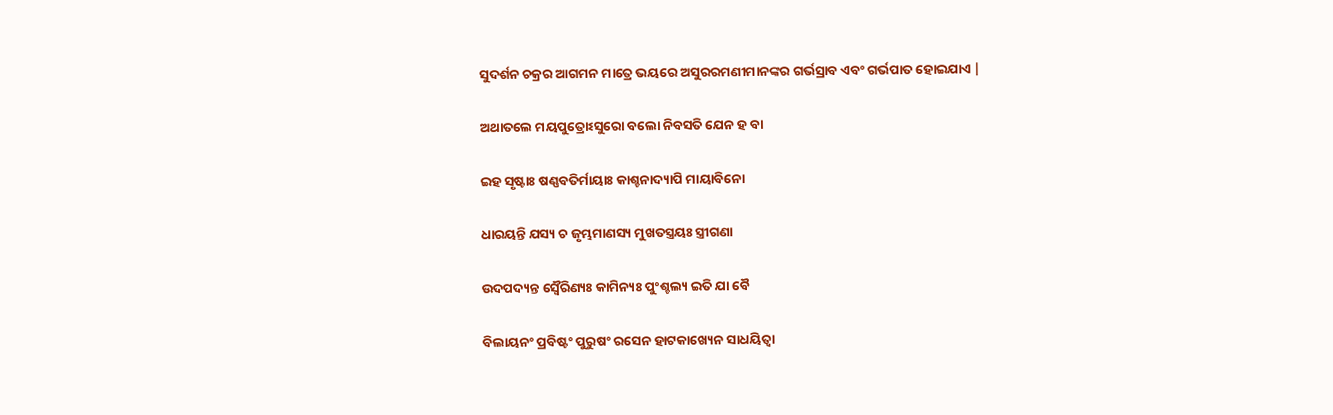ସୁଦର୍ଶନ ଚକ୍ରର ଆଗମନ ମାତ୍ରେ ଭୟରେ ଅସୁରରମଣୀମାନଙ୍କର ଗର୍ଭସ୍ରାବ ଏବଂ ଗର୍ଭପାତ ହୋଇଯାଏ |

ଅଥାତଲେ ମୟପୁତ୍ରୋଽସୁରୋ ବଲୋ ନିବସତି ଯେନ ହ ବା

ଇହ ସୃଷ୍ଟାଃ ଷଣ୍ଣବତିର୍ମାୟାଃ କାଶ୍ଚନାଦ୍ୟାପି ମାୟାବିନୋ

ଧାରୟନ୍ତି ଯସ୍ୟ ଚ ଜୃମ୍ଭମାଣସ୍ୟ ମୁଖତସ୍ତ୍ରୟଃ ସ୍ତ୍ରୀଗଣା

ଉଦପଦ୍ୟନ୍ତ ସ୍ୱୈରିଣ୍ୟଃ କାମିନ୍ୟଃ ପୁଂଶ୍ଚଲ୍ୟ ଇତି ଯା ବୈ

ବିଲାୟନଂ ପ୍ରବିଷ୍ଟଂ ପୁରୁଷଂ ରସେନ ହାଟକାଖ୍ୟେନ ସାଧୟିତ୍ୱା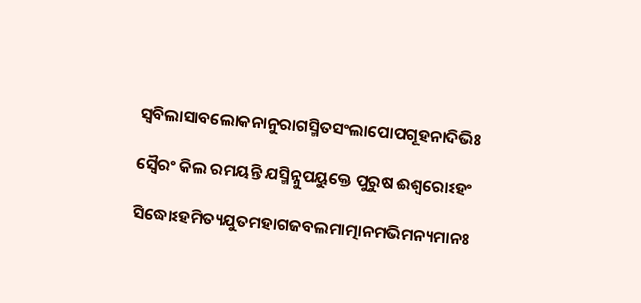ସ୍ୱବିଲାସାବଲୋକନାନୁରାଗସ୍ମିତସଂଲାପୋପଗୂହନାଦିଭିଃ

ସ୍ୱୈରଂ କିଲ ରମୟନ୍ତି ଯସ୍ମିନ୍ନୁପୟୁକ୍ତେ ପୁରୁଷ ଈଶ୍ୱରୋଽହଂ

ସିଦ୍ଧୋଽହମିତ୍ୟଯୁତମହାଗଜବଲମାତ୍ମାନମଭିମନ୍ୟମାନଃ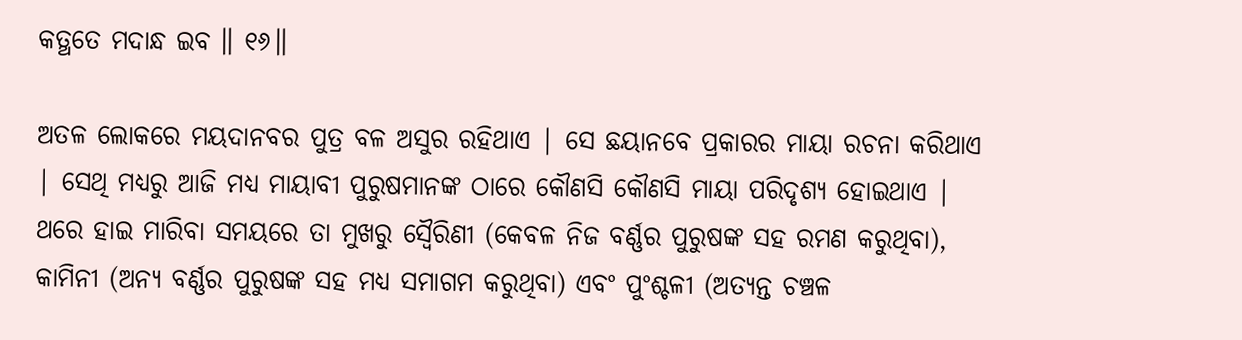କତ୍ଥତେ ମଦାନ୍ଧ ଇବ ॥ ୧୬॥

ଅତଳ ଲୋକରେ ମୟଦାନବର ପୁତ୍ର ବଳ ଅସୁର ରହିଥାଏ | ସେ ଛୟାନବେ ପ୍ରକାରର ମାୟା ରଚନା କରିଥାଏ | ସେଥି ମଧ୍ୟରୁ ଆଜି ମଧ୍ୟ ମାୟାବୀ ପୁରୁଷମାନଙ୍କ ଠାରେ କୌଣସି କୌଣସି ମାୟା ପରିଦୃଶ୍ୟ ହୋଇଥାଏ | ଥରେ ହାଇ ମାରିବା ସମୟରେ ତା ମୁଖରୁ ସ୍ବୈରିଣୀ (କେବଳ ନିଜ ବର୍ଣ୍ଣର ପୁରୁଷଙ୍କ ସହ ରମଣ କରୁଥିବା), କାମିନୀ (ଅନ୍ୟ ବର୍ଣ୍ଣର ପୁରୁଷଙ୍କ ସହ ମଧ୍ୟ ସମାଗମ କରୁଥିବା) ଏବଂ ପୁଂଶ୍ଚଳୀ (ଅତ୍ୟନ୍ତ ଚଞ୍ଚଳ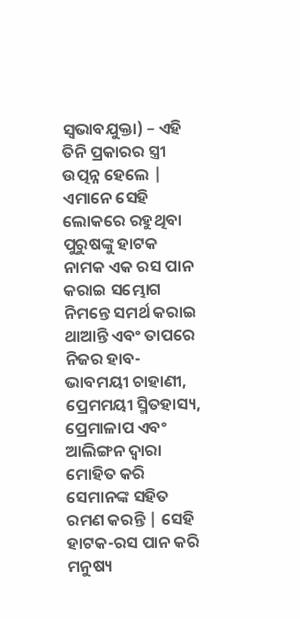ସ୍ବଭାବଯୁକ୍ତା) – ଏହି ତିନି ପ୍ରକାରର ସ୍ତ୍ରୀ ଉତ୍ପନ୍ନ ହେଲେ | ଏମାନେ ସେହି ଲୋକରେ ରହୁଥିବା ପୁରୁଷଙ୍କୁ ହାଟକ ନାମକ ଏକ ରସ ପାନ କରାଇ ସମ୍ଭୋଗ ନିମନ୍ତେ ସମର୍ଥ କରାଇ ଥାଆନ୍ତି ଏବଂ ତାପରେ ନିଜର ହାବ-ଭାବମୟୀ ଚାହାଣୀ, ପ୍ରେମମୟୀ ସ୍ମିତହାସ୍ୟ, ପ୍ରେମାଳାପ ଏବଂ ଆଲିଙ୍ଗନ ଦ୍ବାରା ମୋହିତ କରି ସେମାନଙ୍କ ସହିତ ରମଣ କରନ୍ତି | ସେହି ହାଟକ-ରସ ପାନ କରି ମନୁଷ୍ୟ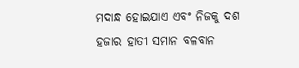ମଦାନ୍ଧ ହୋଇଯାଏ ଏବଂ ନିଜକୁ ଦଶ ହଜାର ହାତୀ ସମାନ ବଳବାନ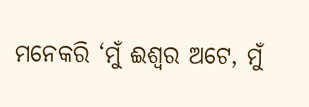ମନେକରି ‘ମୁଁ ଈଶ୍ବର ଅଟେ, ମୁଁ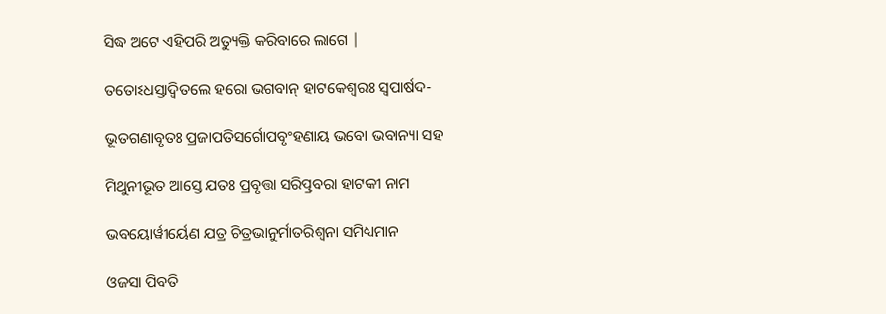ସିଦ୍ଧ ଅଟେ ଏହିପରି ଅତ୍ୟୁକ୍ତି କରିବାରେ ଲାଗେ |

ତତୋଽଧସ୍ତାଦ୍ୱିତଲେ ହରୋ ଭଗବାନ୍ ହାଟକେଶ୍ୱରଃ ସ୍ୱପାର୍ଷଦ-

ଭୂତଗଣାବୃତଃ ପ୍ରଜାପତିସର୍ଗୋପବୃଂହଣାୟ ଭବୋ ଭବାନ୍ୟା ସହ

ମିଥୁନୀଭୂତ ଆସ୍ତେ ଯତଃ ପ୍ରବୃତ୍ତା ସରିତ୍ପ୍ରବରା ହାଟକୀ ନାମ

ଭବୟୋର୍ୱୀର୍ୟେଣ ଯତ୍ର ଚିତ୍ରଭାନୁର୍ମାତରିଶ୍ୱନା ସମିଧ୍ୟମାନ

ଓଜସା ପିବତି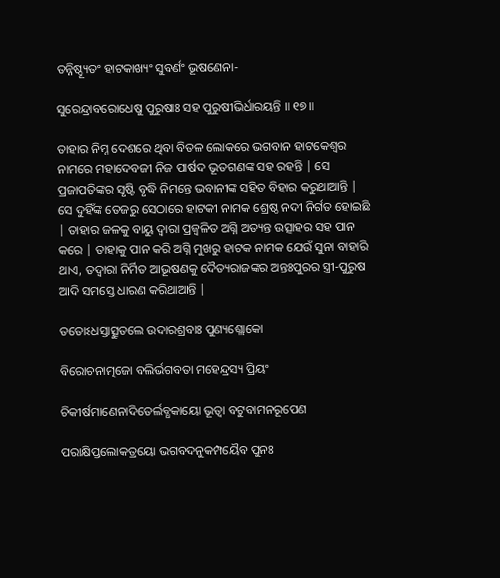ତନ୍ନିଷ୍ଠ୍ୟୂତଂ ହାଟକାଖ୍ୟଂ ସୁବର୍ଣଂ ଭୂଷଣେନା-

ସୁରେନ୍ଦ୍ରାବରୋଧେଷୁ ପୁରୁଷାଃ ସହ ପୁରୁଷୀଭିର୍ଧାରୟନ୍ତି ॥ ୧୭॥

ତାହାର ନିମ୍ନ ଦେଶରେ ଥିବା ବିତଳ ଲୋକରେ ଭଗବାନ ହାଟକେଶ୍ବର ନାମରେ ମହାଦେବଜୀ ନିଜ ପାର୍ଷଦ ଭୂତଗଣଙ୍କ ସହ ରହନ୍ତି | ସେ ପ୍ରଜାପତିଙ୍କର ସୃଷ୍ଟି ବୃଦ୍ଧି ନିମନ୍ତେ ଭବାନୀଙ୍କ ସହିତ ବିହାର କରୁଥାଆନ୍ତି | ସେ ଦୁହିଁଙ୍କ ତେଜରୁ ସେଠାରେ ହାଟକୀ ନାମକ ଶ୍ରେଷ୍ଠ ନଦୀ ନିର୍ଗତ ହୋଇଛି | ତାହାର ଜଳକୁ ବାୟୁ ଦ୍ବାରା ପ୍ରଜ୍ବଳିତ ଅଗ୍ନି ଅତ୍ୟନ୍ତ ଉତ୍ସାହର ସହ ପାନ କରେ | ତାହାକୁ ପାନ କରି ଅଗ୍ନି ମୁଖରୁ ହାଟକ ନାମକ ଯେଉଁ ସୁନା ବାହାରି ଥାଏ, ତଦ୍ବାରା ନିର୍ମିତ ଆଭୂଷଣକୁ ଦୈତ୍ୟରାଜଙ୍କର ଅନ୍ତଃପୁରର ସ୍ତ୍ରୀ-ପୁରୁଷ ଆଦି ସମସ୍ତେ ଧାରଣ କରିଥାଆନ୍ତି |

ତତୋଽଧସ୍ତାତ୍ସୁତଲେ ଉଦାରଶ୍ରବାଃ ପୁଣ୍ୟଶ୍ଲୋକୋ

ବିରୋଚନାତ୍ମଜୋ ବଲିର୍ଭଗବତା ମହେନ୍ଦ୍ରସ୍ୟ ପ୍ରିୟଂ

ଚିକୀର୍ଷମାଣେନାଦିତେର୍ଲବ୍ଧକାୟୋ ଭୂତ୍ୱା ବଟୁବାମନରୂପେଣ

ପରାକ୍ଷିପ୍ତଲୋକତ୍ରୟୋ ଭଗବଦନୁକମ୍ପୟୈବ ପୁନଃ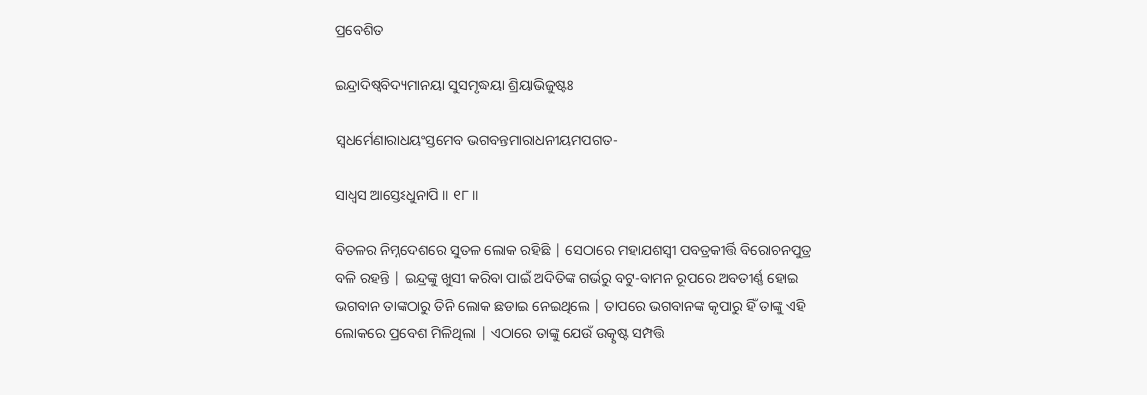ପ୍ରବେଶିତ

ଇନ୍ଦ୍ରାଦିଷ୍ୱବିଦ୍ୟମାନୟା ସୁସମୃଦ୍ଧୟା ଶ୍ରିୟାଭିଜୁଷ୍ଟଃ

ସ୍ୱଧର୍ମେଣାରାଧୟଂସ୍ତମେବ ଭଗବନ୍ତମାରାଧନୀୟମପଗତ-

ସାଧ୍ୱସ ଆସ୍ତେଽଧୁନାପି ॥ ୧୮॥

ବିତଳର ନିମ୍ନଦେଶରେ ସୁତଳ ଲୋକ ରହିଛି | ସେଠାରେ ମହାଯଶସ୍ବୀ ପବତ୍ରକୀର୍ତ୍ତି ବିରୋଚନପୁତ୍ର ବଳି ରହନ୍ତି | ଇନ୍ଦ୍ରଙ୍କୁ ଖୁସୀ କରିବା ପାଇଁ ଅଦିତିଙ୍କ ଗର୍ଭରୁ ବଟୁ-ବାମନ ରୂପରେ ଅବତୀର୍ଣ୍ଣ ହୋଇ ଭଗବାନ ତାଙ୍କଠାରୁ ତିନି ଲୋକ ଛଡାଇ ନେଇଥିଲେ | ତାପରେ ଭଗବାନଙ୍କ କୃପାରୁ ହିଁ ତାଙ୍କୁ ଏହି ଲୋକରେ ପ୍ରବେଶ ମିଳିଥିଲା | ଏଠାରେ ତାଙ୍କୁ ଯେଉଁ ଉତ୍କୃଷ୍ଟ ସମ୍ପତ୍ତି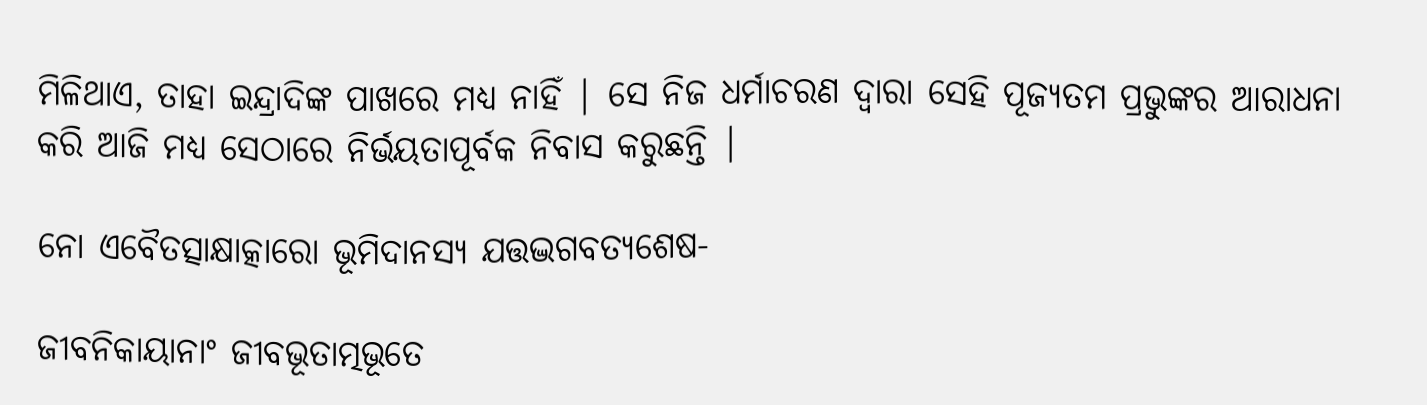ମିଳିଥାଏ, ତାହା ଇନ୍ଦ୍ରାଦିଙ୍କ ପାଖରେ ମଧ୍ୟ ନାହିଁ | ସେ ନିଜ ଧର୍ମାଚରଣ ଦ୍ବାରା ସେହି ପୂଜ୍ୟତମ ପ୍ରଭୁଙ୍କର ଆରାଧନା କରି ଆଜି ମଧ୍ୟ ସେଠାରେ ନିର୍ଭୟତାପୂର୍ବକ ନିବାସ କରୁଛନ୍ତି |

ନୋ ଏବୈତତ୍ସାକ୍ଷାତ୍କାରୋ ଭୂମିଦାନସ୍ୟ ଯତ୍ତଦ୍ଭଗବତ୍ୟଶେଷ-

ଜୀବନିକାୟାନାଂ ଜୀବଭୂତାତ୍ମଭୂତେ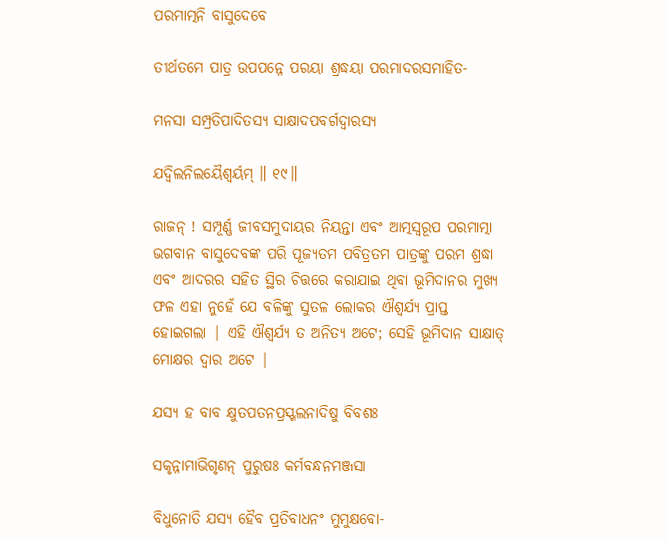ପରମାତ୍ମନି ବାସୁଦେବେ

ତୀର୍ଥତମେ ପାତ୍ର ଉପପନ୍ନେ ପରୟା ଶ୍ରଦ୍ଧୟା ପରମାଦରସମାହିତ-

ମନସା ସମ୍ପ୍ରତିପାଦିତସ୍ୟ ସାକ୍ଷାଦପବର୍ଗଦ୍ୱାରସ୍ୟ

ଯଦ୍ବିଲନିଲୟୈଶ୍ୱର୍ୟମ୍ ॥ ୧୯॥

ରାଜନ୍ ! ସମ୍ପୂର୍ଣ୍ଣ ଜୀବସମୁଦାୟର ନିୟନ୍ତା ଏବଂ ଆତ୍ମସ୍ବରୂପ ପରମାତ୍ମା ଭଗବାନ ବାସୁଦେବଙ୍କ ପରି ପୂଜ୍ୟତମ ପବିତ୍ରତମ ପାତ୍ରଙ୍କୁ ପରମ ଶ୍ରଦ୍ଧା ଏବଂ ଆଦରର ସହିତ ସ୍ଥିର ଚିତ୍ତରେ କରାଯାଇ ଥିବା ଭୂମିଦାନର ମୁଖ୍ୟ ଫଳ ଏହା ନୁହେଁ ଯେ ବଳିଙ୍କୁ ସୁତଳ ଲୋକର ଐଶ୍ବର୍ଯ୍ୟ ପ୍ରାପ୍ତ ହୋଇଗଲା | ଏହି ଐଶ୍ବର୍ଯ୍ୟ ତ ଅନିତ୍ୟ ଅଟେ; ସେହି ଭୂମିଦାନ ସାକ୍ଷାତ୍ ମୋକ୍ଷର ଦ୍ବାର ଅଟେ |

ଯସ୍ୟ ହ ବାବ କ୍ଷୁତପତନପ୍ରସ୍ଖଲନାଦିଷୁ ବିବଶଃ

ସକୃନ୍ନାମାଭିଗୃଣନ୍ ପୁରୁଷଃ କର୍ମବନ୍ଧନମଞ୍ଜସା

ବିଧୁନୋତି ଯସ୍ୟ ହୈବ ପ୍ରତିବାଧନଂ ମୁମୁକ୍ଷବୋ-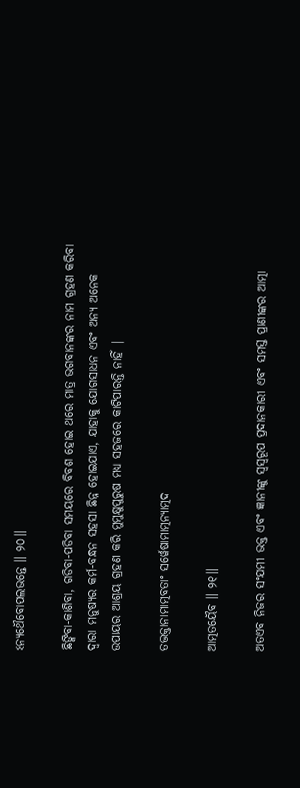ଽନ୍ୟଥୈବୋପଲଭନ୍ତେ ॥ ୨୦॥

ଛିଙ୍କିବା-କାଶିବା, ଗଡିବା-ପଡିବା ସମୟରେ ବିବଶ ହୋଇ ଥରେ ମାତ୍ର ଭଗବାନଙ୍କର ନାମ ଗ୍ରହଣ କରିବା ଦ୍ବାରା ମନୁଷ୍ୟର କର୍ମ-ବନ୍ଧନ ସହସା ଛିନ୍ନ ହୋଇଯାଏ, ଯାହାକୁ ଯୋଗସାଧନ ଏବଂ ଅନ୍ୟ ଅନେକ ଉପାୟର ଆଶ୍ରୟ ଗ୍ରହଣ କରି ମୁମୁକ୍ଷୁପୁରୁଷ ମଧ୍ୟ ସହଜରେ କାଟିପାରନ୍ତି ନାହିଁ |

ତଦ୍ଭକ୍ତାନାମାତ୍ମବତାଂ ସର୍ୱେଷାମାତ୍ମନ୍ୟାତ୍ମଦ

ଆତ୍ମତୟୈବ ॥ ୨୧॥

ଅତଏବ ନିଜର ସଂଯମୀ ଭକ୍ତ ଏବଂ ଜ୍ଞାନୀଙ୍କୁ ସ୍ବସ୍ବରୂପ ପ୍ରଦାନକାରୀ ଏବଂ ସମସ୍ତ ପ୍ରାଣୀଙ୍କର ଆତ୍ମା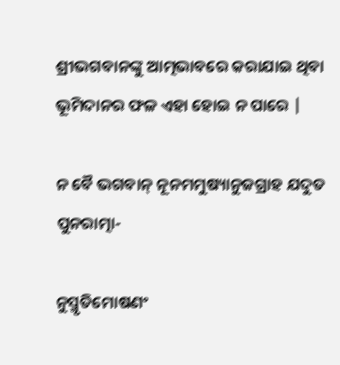ଶ୍ରୀଭଗବାନଙ୍କୁ ଆତ୍ମଭାବରେ କରାଯାଇ ଥିବା ଭୂମିଦାନର ଫଳ ଏହା ହୋଇ ନ ପାରେ |

ନ ବୈ ଭଗବାନ୍ ନୂନମମୁଷ୍ୟାନୁଜଗ୍ରାହ ଯଦୁତ ପୁନରାତ୍ମା-

ନୁସ୍ମୃତିମୋଷଣଂ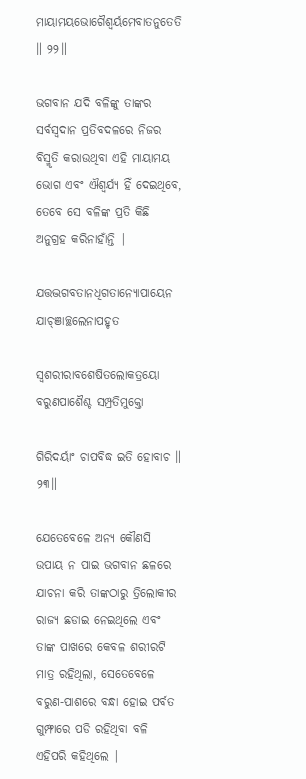ମାୟାମୟଭୋଗୈଶ୍ୱର୍ୟମେବାତନୁତେତି ॥ ୨୨॥

ଭଗବାନ ଯଦି ବଳିଙ୍କୁ ତାଙ୍କର ସର୍ବସ୍ବଦାନ ପ୍ରତିବଦଳରେ ନିଜର ବିସ୍ମୃତି କରାଉଥିବା ଏହି ମାୟାମୟ ଭୋଗ ଏବଂ ଐଶ୍ବର୍ଯ୍ୟ ହିଁ ଦେଇଥିବେ, ତେବେ ସେ ବଳିଙ୍କ ପ୍ରତି କିଛି ଅନୁଗ୍ରହ କରିନାହାଁନ୍ତି |

ଯତ୍ତଦ୍ଭଗବତାନଧିଗତାନ୍ୟୋପାୟେନ ଯାଚ୍ଞାଚ୍ଛଲେନାପହୃତ

ସ୍ୱଶରୀରାବଶେଷିତଲୋକତ୍ରୟୋ ବରୁଣପାଶୈଶ୍ଚ ସମ୍ପ୍ରତିମୁକ୍ତୋ

ଗିରିଦର୍ୟାଂ ଚାପବିଦ୍ଧ ଇତି ହୋବାଚ ॥ ୨୩॥

ଯେତେବେଳେ ଅନ୍ୟ କୌଣସି ଉପାୟ ନ ପାଇ ଭଗବାନ ଛଳରେ ଯାଚନା କରି ତାଙ୍କଠାରୁ ତ୍ରିଲୋକୀର ରାଜ୍ୟ ଛଡାଇ ନେଇଥିଲେ ଏବଂ ତାଙ୍କ ପାଖରେ କେବଳ ଶରୀରଟି ମାତ୍ର ରହିଥିଲା, ସେତେବେଳେ ବରୁଣ-ପାଶରେ ବନ୍ଧା ହୋଇ ପର୍ବତ ଗୁମ୍ଫାରେ ପଡି ରହିଥିବା ବଳି ଏହିପରି କହିଥିଲେ |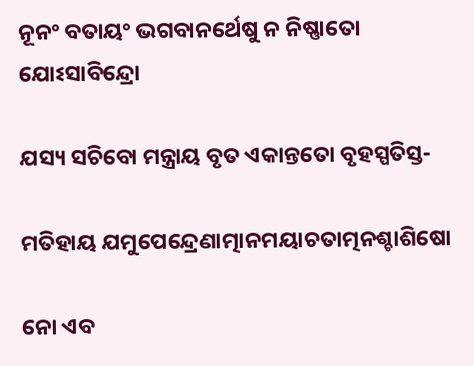ନୂନଂ ବତାୟଂ ଭଗବାନର୍ଥେଷୁ ନ ନିଷ୍ଣାତୋ ଯୋଽସାବିନ୍ଦ୍ରୋ

ଯସ୍ୟ ସଚିବୋ ମନ୍ତ୍ରାୟ ବୃତ ଏକାନ୍ତତୋ ବୃହସ୍ପତିସ୍ତ-

ମତିହାୟ ଯମୁପେନ୍ଦ୍ରେଣାତ୍ମାନମୟାଚତାତ୍ମନଶ୍ଚାଶିଷୋ

ନୋ ଏବ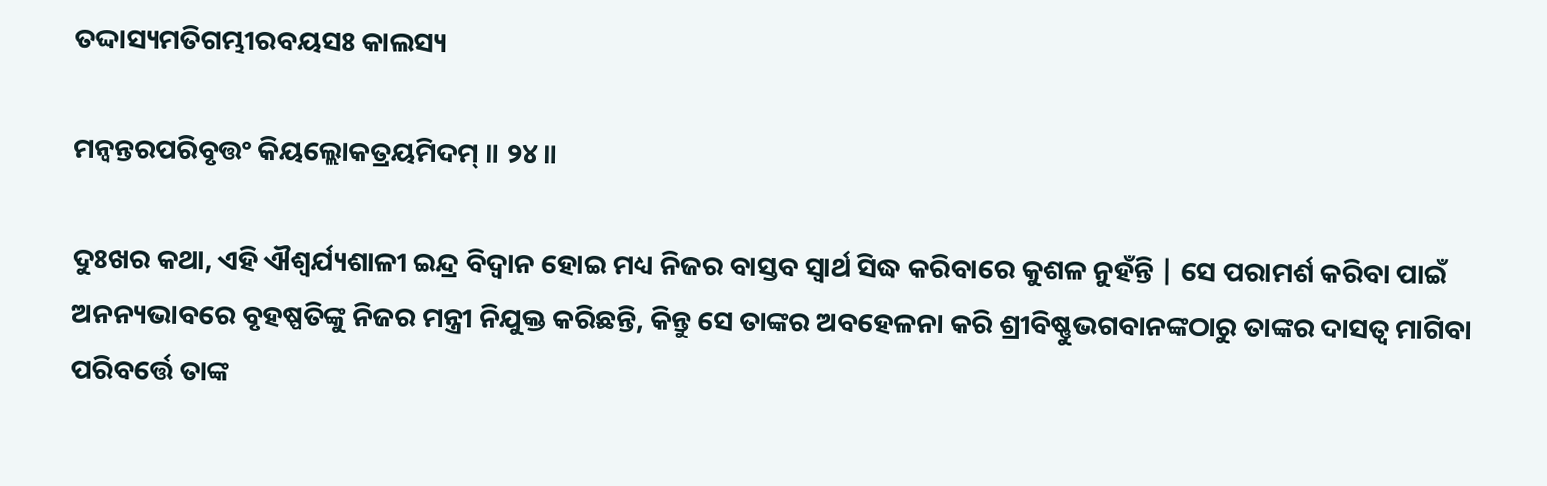ତଦ୍ଦାସ୍ୟମତିଗମ୍ଭୀରବୟସଃ କାଲସ୍ୟ

ମନ୍ୱନ୍ତରପରିବୃତ୍ତଂ କିୟଲ୍ଲୋକତ୍ରୟମିଦମ୍ ॥ ୨୪॥

ଦୁଃଖର କଥା, ଏହି ଐଶ୍ବର୍ଯ୍ୟଶାଳୀ ଇନ୍ଦ୍ର ବିଦ୍ବାନ ହୋଇ ମଧ୍ୟ ନିଜର ବାସ୍ତବ ସ୍ବାର୍ଥ ସିଦ୍ଧ କରିବାରେ କୁଶଳ ନୁହଁନ୍ତି | ସେ ପରାମର୍ଶ କରିବା ପାଇଁ ଅନନ୍ୟଭାବରେ ବୃହଷ୍ପତିଙ୍କୁ ନିଜର ମନ୍ତ୍ରୀ ନିଯୁକ୍ତ କରିଛନ୍ତି, କିନ୍ତୁ ସେ ତାଙ୍କର ଅବହେଳନା କରି ଶ୍ରୀବିଷ୍ଣୁଭଗବାନଙ୍କଠାରୁ ତାଙ୍କର ଦାସତ୍ବ ମାଗିବା ପରିବର୍ତ୍ତେ ତାଙ୍କ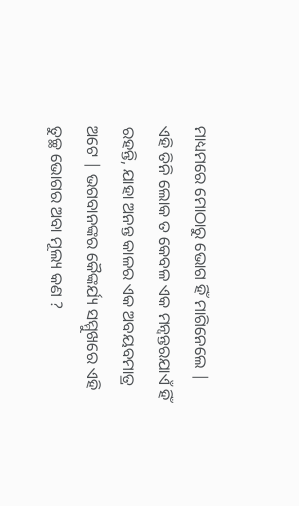ମାଧ୍ୟମରେ ମୋଠାରୁ ଭୋଗ ହିଁ ମାଗିନେଲେ | ଏହି ତିନି ଲୋକ ତ କେବଳ ଏକ ମନ୍ବନ୍ତରଯାଏଁ ହିଁ ରହନ୍ତି, ଯାହା ଅନନ୍ତ କାଳର ଏକ ଅବୟବମାତ୍ର ଅଟେ | ଭଗବାନଙ୍କର କୈଙ୍କର୍ଯ୍ୟ ସମ୍ମୁଖରେ ଏହି ତୁଚ୍ଛ ଭୋଗର ଅବା ମୂଲ୍ୟ କଣ ?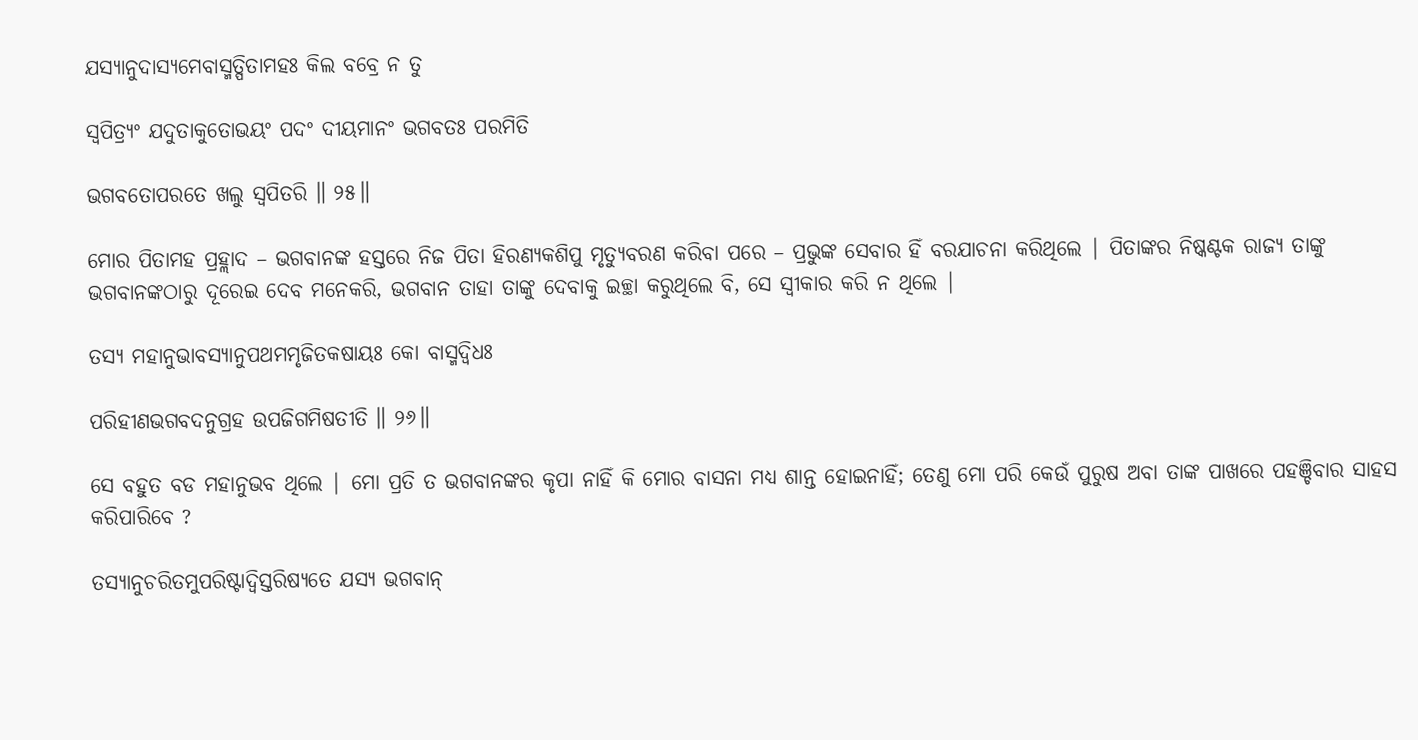ଯସ୍ୟାନୁଦାସ୍ୟମେବାସ୍ମତ୍ପିତାମହଃ କିଲ ବବ୍ରେ ନ ତୁ

ସ୍ୱପିତ୍ର୍ୟଂ ଯଦୁତାକୁତୋଭୟଂ ପଦଂ ଦୀୟମାନଂ ଭଗବତଃ ପରମିତି

ଭଗବତୋପରତେ ଖଲୁ ସ୍ୱପିତରି ॥ ୨୫॥

ମୋର ପିତାମହ ପ୍ରହ୍ଲାଦ – ଭଗବାନଙ୍କ ହସ୍ତରେ ନିଜ ପିତା ହିରଣ୍ୟକଶିପୁ ମୃତ୍ୟୁବରଣ କରିବା ପରେ – ପ୍ରଭୁଙ୍କ ସେବାର ହିଁ ବରଯାଚନା କରିଥିଲେ | ପିତାଙ୍କର ନିଷ୍କଣ୍ଟକ ରାଜ୍ୟ ତାଙ୍କୁ ଭଗବାନଙ୍କଠାରୁ ଦୂରେଇ ଦେବ ମନେକରି, ଭଗବାନ ତାହା ତାଙ୍କୁ ଦେବାକୁ ଇଚ୍ଛା କରୁଥିଲେ ବି, ସେ ସ୍ବୀକାର କରି ନ ଥିଲେ |

ତସ୍ୟ ମହାନୁଭାବସ୍ୟାନୁପଥମମୃଜିତକଷାୟଃ କୋ ବାସ୍ମଦ୍ୱିଧଃ

ପରିହୀଣଭଗବଦନୁଗ୍ରହ ଉପଜିଗମିଷତୀତି ॥ ୨୬॥

ସେ ବହୁତ ବଡ ମହାନୁଭବ ଥିଲେ | ମୋ ପ୍ରତି ତ ଭଗବାନଙ୍କର କୃପା ନାହିଁ କି ମୋର ବାସନା ମଧ୍ୟ ଶାନ୍ତ ହୋଇନାହିଁ; ତେଣୁ ମୋ ପରି କେଉଁ ପୁରୁଷ ଅବା ତାଙ୍କ ପାଖରେ ପହଞ୍ଚିବାର ସାହସ କରିପାରିବେ ?

ତସ୍ୟାନୁଚରିତମୁପରିଷ୍ଟାଦ୍ୱିସ୍ତରିଷ୍ୟତେ ଯସ୍ୟ ଭଗବାନ୍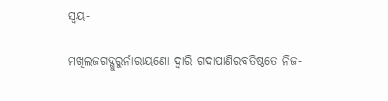ସ୍ୱୟ-

ମଖିଲଜଗଦ୍ଗୁରୁର୍ନାରାୟଣୋ ଦ୍ୱାରି ଗଦାପାଣିରବତିଷ୍ଠତେ ନିଜ-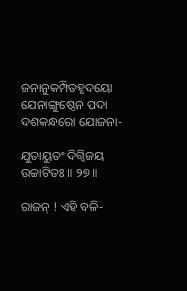ଜନାନୁକମ୍ପିତହୃଦୟୋ ଯେନାଙ୍ଗୁଷ୍ଠେନ ପଦା ଦଶକନ୍ଧରୋ ଯୋଜନା-

ଯୁତାୟୁତଂ ଦିଗ୍ୱିଜୟ ଉଚ୍ଚାଟିତଃ ॥ ୨୭॥

ରାଜନ୍ ! ଏହି ବଳି-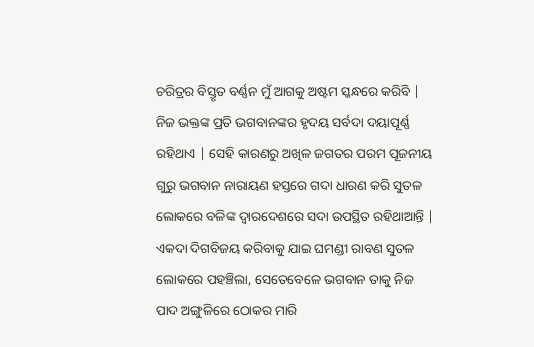ଚରିତ୍ରର ବିସ୍ତୃତ ବର୍ଣ୍ଣନ ମୁଁ ଆଗକୁ ଅଷ୍ଟମ ସ୍କନ୍ଧରେ କରିବି | ନିଜ ଭକ୍ତଙ୍କ ପ୍ରତି ଭଗବାନଙ୍କର ହୃଦୟ ସର୍ବଦା ଦୟାପୂର୍ଣ୍ଣ ରହିଥାଏ | ସେହି କାରଣରୁ ଅଖିଳ ଜଗତର ପରମ ପୂଜନୀୟ ଗୁରୁ ଭଗବାନ ନାରାୟଣ ହସ୍ତରେ ଗଦା ଧାରଣ କରି ସୁତଳ ଲୋକରେ ବଳିଙ୍କ ଦ୍ବାରଦେଶରେ ସଦା ଉପସ୍ଥିତ ରହିଥାଆନ୍ତି | ଏକଦା ଦିଗବିଜୟ କରିବାକୁ ଯାଇ ଘମଣ୍ଡୀ ରାବଣ ସୁତଳ ଲୋକରେ ପହଞ୍ଚିଲା, ସେତେବେଳେ ଭଗବାନ ତାକୁ ନିଜ ପାଦ ଅଙ୍ଗୁଳିରେ ଠୋକର ମାରି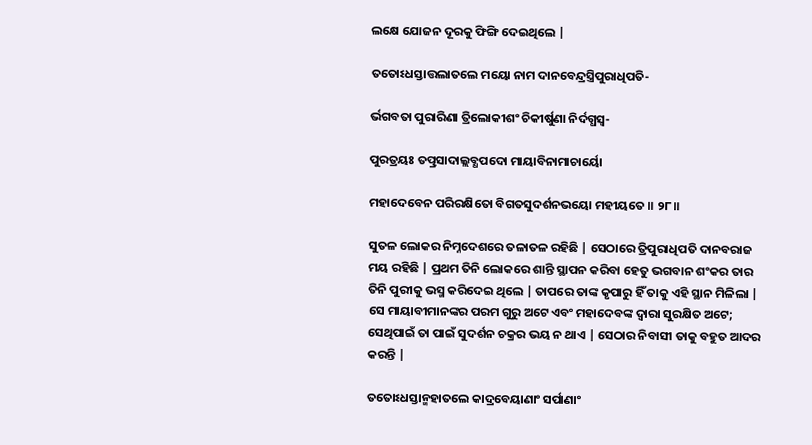ଲକ୍ଷେ ଯୋଜନ ଦୂରକୁ ଫିଙ୍ଗି ଦେଇଥିଲେ |

ତତୋଽଧସ୍ତାତ୍ତଲାତଲେ ମୟୋ ନାମ ଦାନବେନ୍ଦ୍ରସ୍ତ୍ରିପୁରାଧିପତି-

ର୍ଭଗବତା ପୁରାରିଣା ତ୍ରିଲୋକୀଶଂ ଚିକୀର୍ଷୁଣା ନିର୍ଦଗ୍ଧସ୍ୱ-

ପୁରତ୍ରୟଃ ତତ୍ପ୍ରସାଦାଲ୍ଲବ୍ଧପଦୋ ମାୟାବିନାମାଚାର୍ୟୋ

ମହାଦେବେନ ପରିରକ୍ଷିତୋ ବିଗତସୁଦର୍ଶନଭୟୋ ମହୀୟତେ ॥ ୨୮॥

ସୁତଳ ଲୋକର ନିମ୍ନଦେଶରେ ତଳାତଳ ରହିଛି | ସେଠାରେ ତ୍ରିପୁରାଧିପତି ଦାନବରାଜ ମୟ ରହିଛି | ପ୍ରଥମ ତିନି ଲୋକରେ ଶାନ୍ତି ସ୍ଥାପନ କରିବା ହେତୁ ଭଗବାନ ଶଂକର ତାର ତିନି ପୁରୀକୁ ଭସ୍ମ କରିଦେଇ ଥିଲେ | ତାପରେ ତାଙ୍କ କୃପାରୁ ହିଁ ତାକୁ ଏହି ସ୍ଥାନ ମିଳିଲା | ସେ ମାୟାବୀମାନଙ୍କର ପରମ ଗୁରୁ ଅଟେ ଏବଂ ମହାଦେବଙ୍କ ଦ୍ବାରା ସୁରକ୍ଷିତ ଅଟେ; ସେଥିପାଇଁ ତା ପାଇଁ ସୁଦର୍ଶନ ଚକ୍ରର ଭୟ ନ ଥାଏ | ସେଠାର ନିବାସୀ ତାକୁ ବହୁତ ଆଦର କରନ୍ତି |

ତତୋଽଧସ୍ତାନ୍ମହାତଲେ କାଦ୍ରବେୟାଣାଂ ସର୍ପାଣାଂ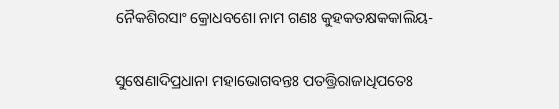ନୈକଶିରସାଂ କ୍ରୋଧବଶୋ ନାମ ଗଣଃ କୁହକତକ୍ଷକକାଲିୟ-

ସୁଷେଣାଦିପ୍ରଧାନା ମହାଭୋଗବନ୍ତଃ ପତତ୍ତ୍ରିରାଜାଧିପତେଃ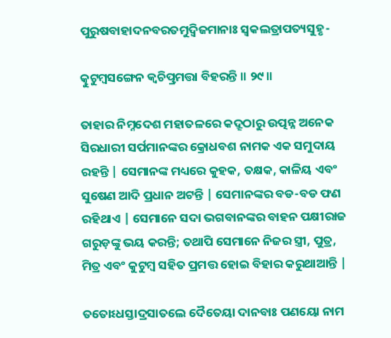ପୁରୁଷବାହାଦନବରତମୁଦ୍ୱିଜମାନାଃ ସ୍ୱକଲତ୍ରାପତ୍ୟସୁହୃ-

ତ୍କୁଟୁମ୍ବସଙ୍ଗେନ କ୍ୱଚିତ୍ପ୍ରମତ୍ତା ବିହରନ୍ତି ॥ ୨୯॥

ତାହାର ନିମ୍ନଦେଶ ମହାତଳରେ କଦ୍ରୂଠାରୁ ଉତ୍ପନ୍ନ ଅନେକ ସିରଧାରୀ ସର୍ପମାନଙ୍କର କ୍ରୋଧବଶ ନାମକ ଏକ ସମୁଦାୟ ରହନ୍ତି | ସେମାନଙ୍କ ମଧ୍ୟରେ କୁହକ, ତକ୍ଷକ, କାଳିୟ ଏବଂ ସୁଷେଣ ଆଦି ପ୍ରଧାନ ଅଟନ୍ତି | ସେମାନଙ୍କର ବଡ-ବଡ ଫଣ ରହିଥାଏ | ସେମାନେ ସଦା ଭଗବାନଙ୍କର ବାହନ ପକ୍ଷୀରାଜ ଗରୁଡ଼ଙ୍କୁ ଭୟ କରନ୍ତି; ତଥାପି ସେମାନେ ନିଜର ସ୍ତ୍ରୀ, ପୁତ୍ର, ମିତ୍ର ଏବଂ କୁଟୁମ୍ବ ସହିତ ପ୍ରମତ୍ତ ହୋଇ ବିହାର କରୁଥାଆନ୍ତି |

ତତୋଽଧସ୍ତାଦ୍ରସାତଲେ ଦୈତେୟା ଦାନବାଃ ପଣୟୋ ନାମ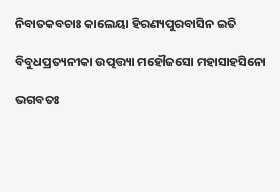ନିବାତକବଚାଃ କାଲେୟା ହିରଣ୍ୟପୁରବାସିନ ଇତି

ବିବୁଧପ୍ରତ୍ୟନୀକା ଉତ୍ପତ୍ତ୍ୟା ମହୌଜସୋ ମହାସାହସିନୋ

ଭଗବତଃ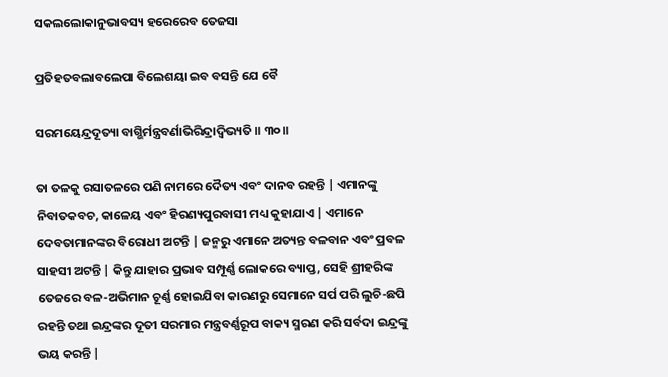ସକଲଲୋକାନୁଭାବସ୍ୟ ହରେରେବ ତେଜସା

ପ୍ରତିହତବଲାବଲେପା ବିଲେଶୟା ଇବ ବସନ୍ତି ଯେ ବୈ

ସରମୟେନ୍ଦ୍ରଦୂତ୍ୟା ବାଗ୍ଭିର୍ମନ୍ତ୍ରବର୍ଣାଭିରିନ୍ଦ୍ରାଦ୍ବିଭ୍ୟତି ॥ ୩୦॥

ତା ତଳକୁ ରସାତଳରେ ପଣି ନାମରେ ଦୈତ୍ୟ ଏବଂ ଦାନବ ରହନ୍ତି | ଏମାନଙ୍କୁ ନିବାତକବଚ, କାଳେୟ ଏବଂ ହିରଣ୍ୟପୁରବାସୀ ମଧ୍ୟ କୁହାଯାଏ | ଏମାନେ ଦେବତାମାନଙ୍କର ବିରୋଧୀ ଅଟନ୍ତି | ଜନ୍ମରୁ ଏମାନେ ଅତ୍ୟନ୍ତ ବଳବାନ ଏବଂ ପ୍ରବଳ ସାହସୀ ଅଟନ୍ତି | କିନ୍ତୁ ଯାହାର ପ୍ରଭାବ ସମ୍ପୂର୍ଣ୍ଣ ଲୋକରେ ବ୍ୟାପ୍ତ, ସେହି ଶ୍ରୀହରିଙ୍କ ତେଜରେ ବଳ-ଅଭିମାନ ଚୂର୍ଣ୍ଣ ହୋଇଯିବା କାରଣରୁ ସେମାନେ ସର୍ପ ପରି ଲୁଚି-ଛପି ରହନ୍ତି ତଥା ଇନ୍ଦ୍ରଙ୍କର ଦୂତୀ ସରମାର ମନ୍ତ୍ରବର୍ଣ୍ଣରୂପ ବାକ୍ୟ ସ୍ମରଣ କରି ସର୍ବଦା ଇନ୍ଦ୍ରଙ୍କୁ ଭୟ କରନ୍ତି |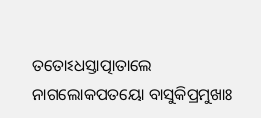ତତୋଽଧସ୍ତାତ୍ପାତାଲେ ନାଗଲୋକପତୟୋ ବାସୁକିପ୍ରମୁଖାଃ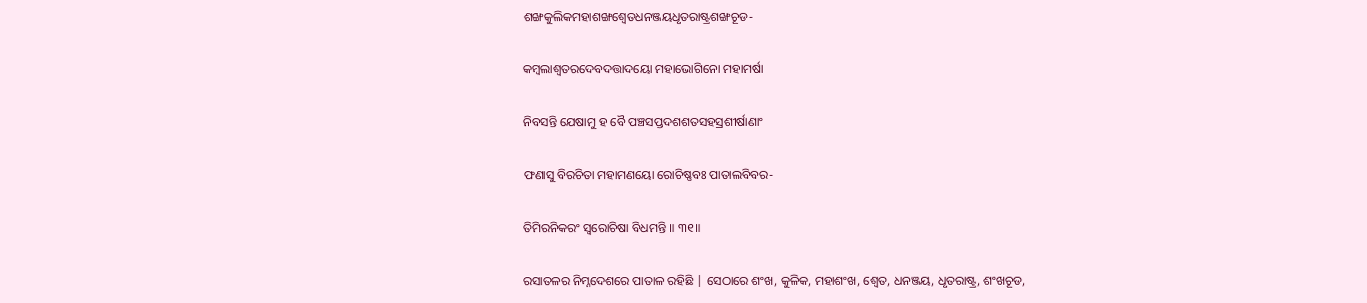ଶଙ୍ଖକୁଲିକମହାଶଙ୍ଖଶ୍ୱେତଧନଞ୍ଜୟଧୃତରାଷ୍ଟ୍ରଶଙ୍ଖଚୂଡ-

କମ୍ବଲାଶ୍ୱତରଦେବଦତ୍ତାଦୟୋ ମହାଭୋଗିନୋ ମହାମର୍ଷା

ନିବସନ୍ତି ଯେଷାମୁ ହ ବୈ ପଞ୍ଚସପ୍ତଦଶଶତସହସ୍ରଶୀର୍ଷାଣାଂ

ଫଣାସୁ ବିରଚିତା ମହାମଣୟୋ ରୋଚିଷ୍ଣବଃ ପାତାଲବିବର-

ତିମିରନିକରଂ ସ୍ୱରୋଚିଷା ବିଧମନ୍ତି ॥ ୩୧॥

ରସାତଳର ନିମ୍ନଦେଶରେ ପାତାଳ ରହିଛି | ସେଠାରେ ଶଂଖ, କୁଳିକ, ମହାଶଂଖ, ଶ୍ବେତ, ଧନଞ୍ଜୟ, ଧୃତରାଷ୍ଟ୍ର, ଶଂଖଚୂଡ,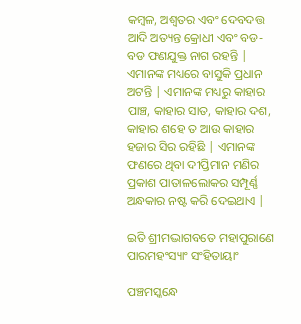କମ୍ବଳ, ଅଶ୍ବତର ଏବଂ ଦେବଦତ୍ତ ଆଦି ଅତ୍ୟନ୍ତ କ୍ରୋଧୀ ଏବଂ ବଡ-ବଡ ଫଣଯୁକ୍ତ ନାଗ ରହନ୍ତି | ଏମାନଙ୍କ ମଧ୍ୟରେ ବାସୁକି ପ୍ରଧାନ ଅଟନ୍ତି | ଏମାନଙ୍କ ମଧ୍ୟରୁ କାହାର ପାଞ୍ଚ, କାହାର ସାତ, କାହାର ଦଶ, କାହାର ଶହେ ତ ଆଉ କାହାର ହଜାର ସିର ରହିଛି | ଏମାନଙ୍କ ଫଣରେ ଥିବା ଦୀପ୍ତିମାନ ମଣିର ପ୍ରକାଶ ପାତାଳଲୋକର ସମ୍ପୂର୍ଣ୍ଣ ଅନ୍ଧକାର ନଷ୍ଟ କରି ଦେଇଥାଏ |

ଇତି ଶ୍ରୀମଦ୍ଭାଗବତେ ମହାପୁରାଣେ ପାରମହଂସ୍ୟାଂ ସଂହିତାୟାଂ

ପଞ୍ଚମସ୍କନ୍ଧେ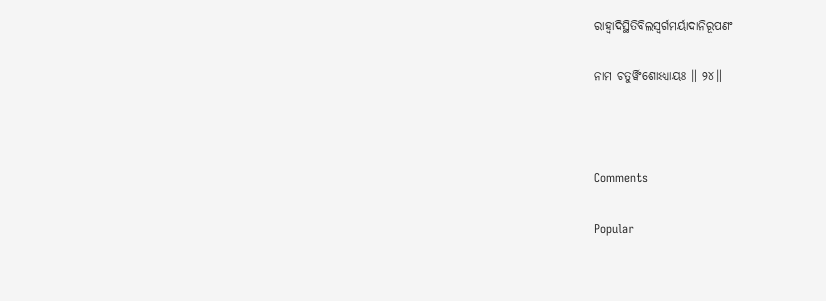ରାହ୍ୱାଦିସ୍ଥିତିବିଲସ୍ୱର୍ଗମର୍ୟାଦାନିରୂପଣଂ

ନାମ ଚତୁର୍ୱିଂଶୋଽଧ୍ୟାୟଃ ॥ ୨୪॥



Comments

Popular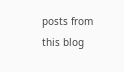posts from this blog